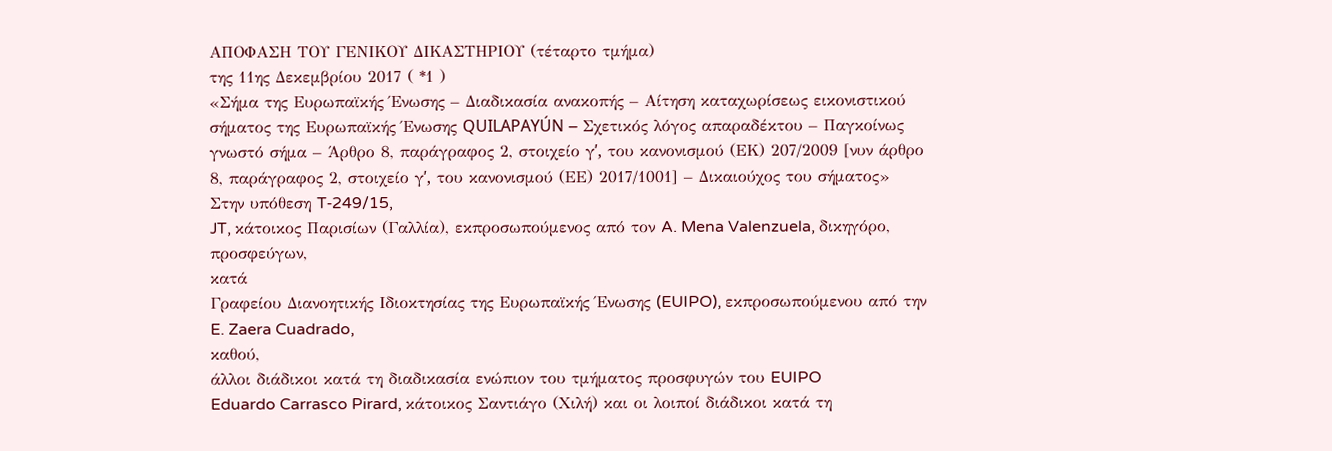ΑΠΟΦΑΣΗ ΤΟΥ ΓΕΝΙΚΟΥ ΔΙΚΑΣΤΗΡΙΟΥ (τέταρτο τμήμα)
της 11ης Δεκεμβρίου 2017 ( *1 )
«Σήμα της Ευρωπαϊκής Ένωσης – Διαδικασία ανακοπής – Αίτηση καταχωρίσεως εικονιστικού σήματος της Ευρωπαϊκής Ένωσης QUILAPAYÚN – Σχετικός λόγος απαραδέκτου – Παγκοίνως γνωστό σήμα – Άρθρο 8, παράγραφος 2, στοιχείο γʹ, του κανονισμού (ΕΚ) 207/2009 [νυν άρθρο 8, παράγραφος 2, στοιχείο γʹ, του κανονισμού (ΕΕ) 2017/1001] – Δικαιούχος του σήματος»
Στην υπόθεση T‑249/15,
JT, κάτοικος Παρισίων (Γαλλία), εκπροσωπούμενος από τον A. Mena Valenzuela, δικηγόρο,
προσφεύγων,
κατά
Γραφείου Διανοητικής Ιδιοκτησίας της Ευρωπαϊκής Ένωσης (EUIPO), εκπροσωπούμενου από την E. Zaera Cuadrado,
καθού,
άλλοι διάδικοι κατά τη διαδικασία ενώπιον του τμήματος προσφυγών του EUIPO
Eduardo Carrasco Pirard, κάτοικος Σαντιάγο (Χιλή) και οι λοιποί διάδικοι κατά τη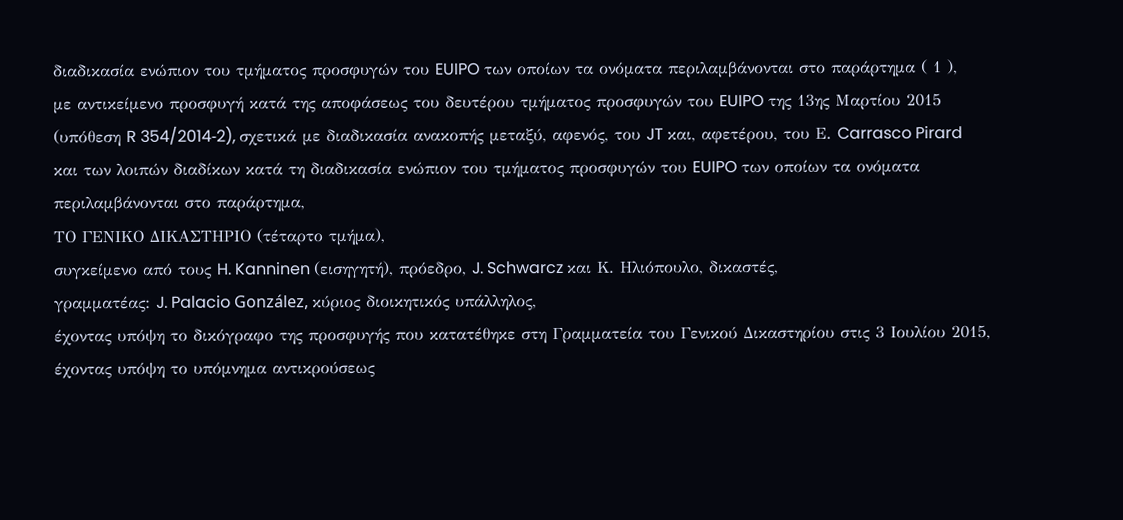διαδικασία ενώπιον του τμήματος προσφυγών του EUIPO των οποίων τα ονόματα περιλαμβάνονται στο παράρτημα ( 1 ),
με αντικείμενο προσφυγή κατά της αποφάσεως του δευτέρου τμήματος προσφυγών του EUIPO της 13ης Μαρτίου 2015 (υπόθεση R 354/2014‑2), σχετικά με διαδικασία ανακοπής μεταξύ, αφενός, του JT και, αφετέρου, του Ε. Carrasco Pirard και των λοιπών διαδίκων κατά τη διαδικασία ενώπιον του τμήματος προσφυγών του EUIPO των οποίων τα ονόματα περιλαμβάνονται στο παράρτημα,
ΤΟ ΓΕΝΙΚΟ ΔΙΚΑΣΤΗΡΙΟ (τέταρτο τμήμα),
συγκείμενο από τους H. Kanninen (εισηγητή), πρόεδρο, J. Schwarcz και Κ. Ηλιόπουλο, δικαστές,
γραμματέας: J. Palacio González, κύριος διοικητικός υπάλληλος,
έχοντας υπόψη το δικόγραφο της προσφυγής που κατατέθηκε στη Γραμματεία του Γενικού Δικαστηρίου στις 3 Ιουλίου 2015,
έχοντας υπόψη το υπόμνημα αντικρούσεως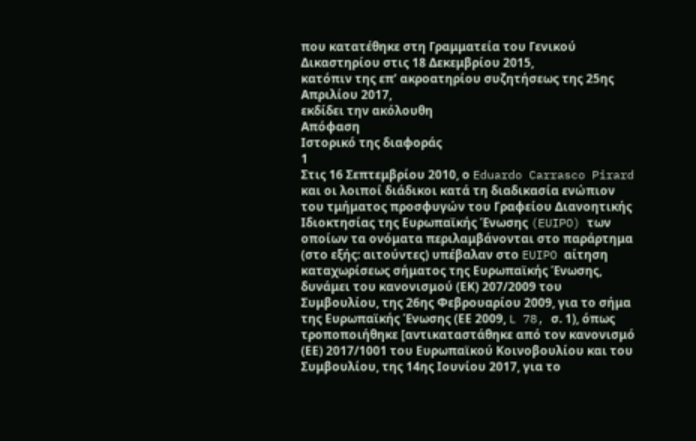που κατατέθηκε στη Γραμματεία του Γενικού Δικαστηρίου στις 18 Δεκεμβρίου 2015,
κατόπιν της επ’ ακροατηρίου συζητήσεως της 25ης Απριλίου 2017,
εκδίδει την ακόλουθη
Απόφαση
Ιστορικό της διαφοράς
1
Στις 16 Σεπτεμβρίου 2010, ο Eduardo Carrasco Pirard και οι λοιποί διάδικοι κατά τη διαδικασία ενώπιον του τμήματος προσφυγών του Γραφείου Διανοητικής Ιδιοκτησίας της Ευρωπαϊκής Ένωσης (EUIPO) των οποίων τα ονόματα περιλαμβάνονται στο παράρτημα (στο εξής: αιτούντες) υπέβαλαν στο EUIPO αίτηση καταχωρίσεως σήματος της Ευρωπαϊκής Ένωσης, δυνάμει του κανονισμού (ΕΚ) 207/2009 του Συμβουλίου, της 26ης Φεβρουαρίου 2009, για το σήμα της Ευρωπαϊκής Ένωσης (ΕΕ 2009, L 78, σ. 1), όπως τροποποιήθηκε [αντικαταστάθηκε από τον κανονισμό (ΕΕ) 2017/1001 του Ευρωπαϊκού Κοινοβουλίου και του Συμβουλίου, της 14ης Ιουνίου 2017, για το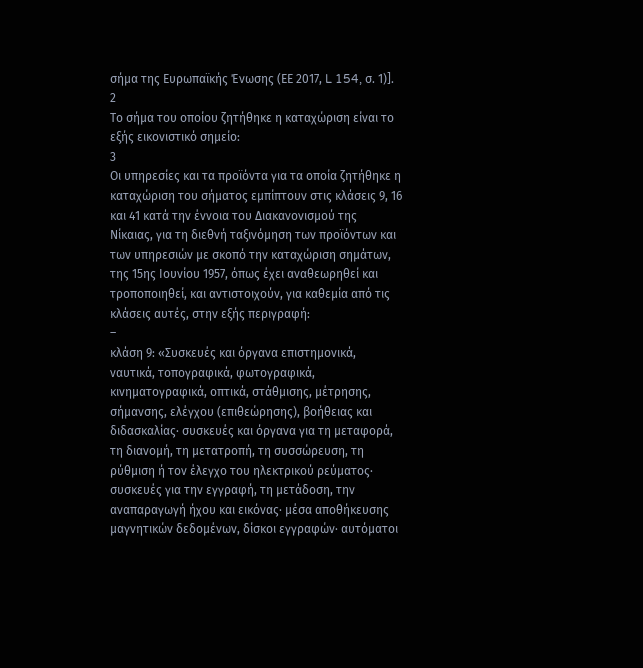σήμα της Ευρωπαϊκής Ένωσης (ΕΕ 2017, L 154, σ. 1)].
2
Το σήμα του οποίου ζητήθηκε η καταχώριση είναι το εξής εικονιστικό σημείο:
3
Οι υπηρεσίες και τα προϊόντα για τα οποία ζητήθηκε η καταχώριση του σήματος εμπίπτουν στις κλάσεις 9, 16 και 41 κατά την έννοια του Διακανονισμού της Νίκαιας, για τη διεθνή ταξινόμηση των προϊόντων και των υπηρεσιών με σκοπό την καταχώριση σημάτων, της 15ης Ιουνίου 1957, όπως έχει αναθεωρηθεί και τροποποιηθεί, και αντιστοιχούν, για καθεμία από τις κλάσεις αυτές, στην εξής περιγραφή:
–
κλάση 9: «Συσκευές και όργανα επιστημονικά, ναυτικά, τοπογραφικά, φωτογραφικά, κινηματογραφικά, οπτικά, στάθμισης, μέτρησης, σήμανσης, ελέγχου (επιθεώρησης), βοήθειας και διδασκαλίας· συσκευές και όργανα για τη μεταφορά, τη διανομή, τη μετατροπή, τη συσσώρευση, τη ρύθμιση ή τον έλεγχο του ηλεκτρικού ρεύματος· συσκευές για την εγγραφή, τη μετάδοση, την αναπαραγωγή ήχου και εικόνας· μέσα αποθήκευσης μαγνητικών δεδομένων, δίσκοι εγγραφών· αυτόματοι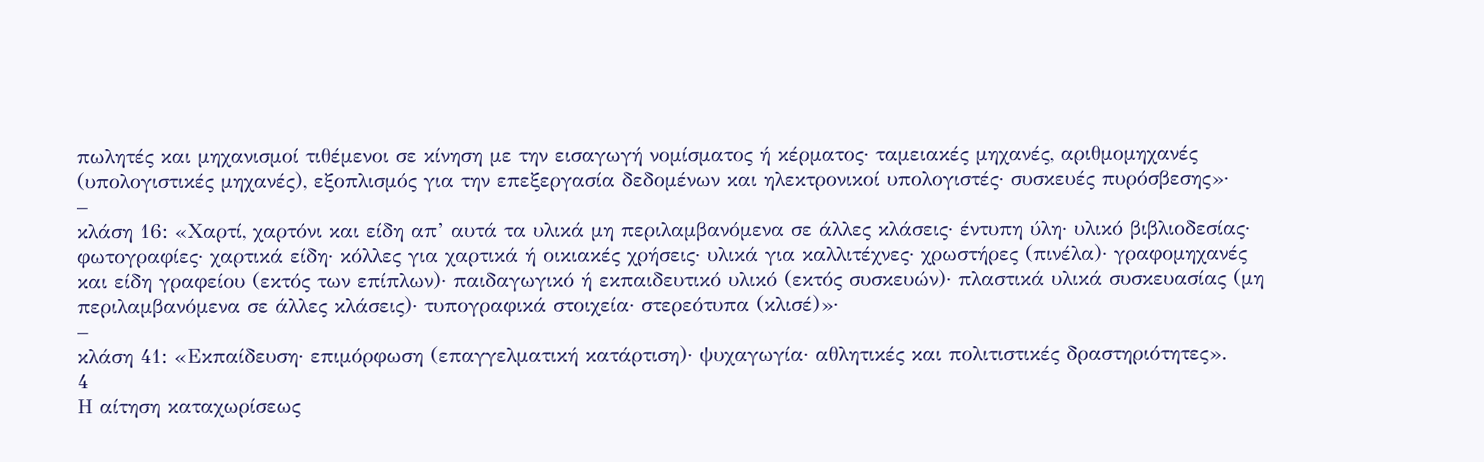πωλητές και μηχανισμοί τιθέμενοι σε κίνηση με την εισαγωγή νομίσματος ή κέρματος· ταμειακές μηχανές, αριθμομηχανές (υπολογιστικές μηχανές), εξοπλισμός για την επεξεργασία δεδομένων και ηλεκτρονικοί υπολογιστές· συσκευές πυρόσβεσης»·
–
κλάση 16: «Χαρτί, χαρτόνι και είδη απ’ αυτά τα υλικά μη περιλαμβανόμενα σε άλλες κλάσεις· έντυπη ύλη· υλικό βιβλιοδεσίας· φωτογραφίες· χαρτικά είδη· κόλλες για χαρτικά ή οικιακές χρήσεις· υλικά για καλλιτέχνες· χρωστήρες (πινέλα)· γραφομηχανές και είδη γραφείου (εκτός των επίπλων)· παιδαγωγικό ή εκπαιδευτικό υλικό (εκτός συσκευών)· πλαστικά υλικά συσκευασίας (μη περιλαμβανόμενα σε άλλες κλάσεις)· τυπογραφικά στοιχεία· στερεότυπα (κλισέ)»·
–
κλάση 41: «Εκπαίδευση· επιμόρφωση (επαγγελματική κατάρτιση)· ψυχαγωγία· αθλητικές και πολιτιστικές δραστηριότητες».
4
Η αίτηση καταχωρίσεως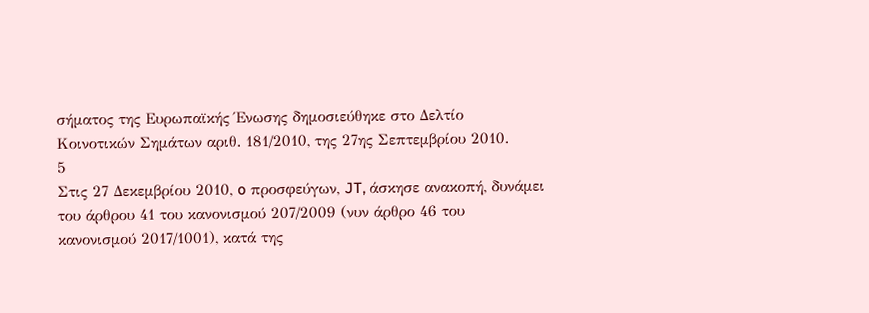σήματος της Ευρωπαϊκής Ένωσης δημοσιεύθηκε στο Δελτίο Κοινοτικών Σημάτων αριθ. 181/2010, της 27ης Σεπτεμβρίου 2010.
5
Στις 27 Δεκεμβρίου 2010, o προσφεύγων, JT, άσκησε ανακοπή, δυνάμει του άρθρου 41 του κανονισμού 207/2009 (νυν άρθρο 46 του κανονισμού 2017/1001), κατά της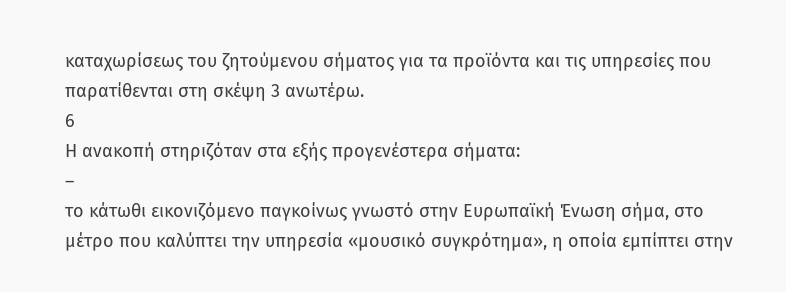καταχωρίσεως του ζητούμενου σήματος για τα προϊόντα και τις υπηρεσίες που παρατίθενται στη σκέψη 3 ανωτέρω.
6
Η ανακοπή στηριζόταν στα εξής προγενέστερα σήματα:
–
το κάτωθι εικονιζόμενο παγκοίνως γνωστό στην Ευρωπαϊκή Ένωση σήμα, στο μέτρο που καλύπτει την υπηρεσία «μουσικό συγκρότημα», η οποία εμπίπτει στην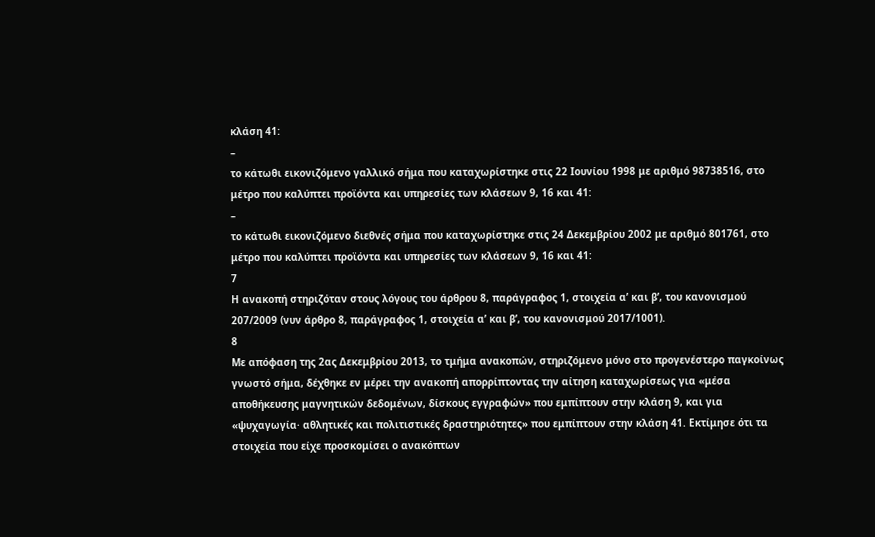κλάση 41:
–
το κάτωθι εικονιζόμενο γαλλικό σήμα που καταχωρίστηκε στις 22 Ιουνίου 1998 με αριθμό 98738516, στο μέτρο που καλύπτει προϊόντα και υπηρεσίες των κλάσεων 9, 16 και 41:
–
το κάτωθι εικονιζόμενο διεθνές σήμα που καταχωρίστηκε στις 24 Δεκεμβρίου 2002 με αριθμό 801761, στο μέτρο που καλύπτει προϊόντα και υπηρεσίες των κλάσεων 9, 16 και 41:
7
Η ανακοπή στηριζόταν στους λόγους του άρθρου 8, παράγραφος 1, στοιχεία αʹ και βʹ, του κανονισμού 207/2009 (νυν άρθρο 8, παράγραφος 1, στοιχεία αʹ και βʹ, του κανονισμού 2017/1001).
8
Με απόφαση της 2ας Δεκεμβρίου 2013, το τμήμα ανακοπών, στηριζόμενο μόνο στο προγενέστερο παγκοίνως γνωστό σήμα, δέχθηκε εν μέρει την ανακοπή απορρίπτοντας την αίτηση καταχωρίσεως για «μέσα αποθήκευσης μαγνητικών δεδομένων, δίσκους εγγραφών» που εμπίπτουν στην κλάση 9, και για «ψυχαγωγία· αθλητικές και πολιτιστικές δραστηριότητες» που εμπίπτουν στην κλάση 41. Εκτίμησε ότι τα στοιχεία που είχε προσκομίσει ο ανακόπτων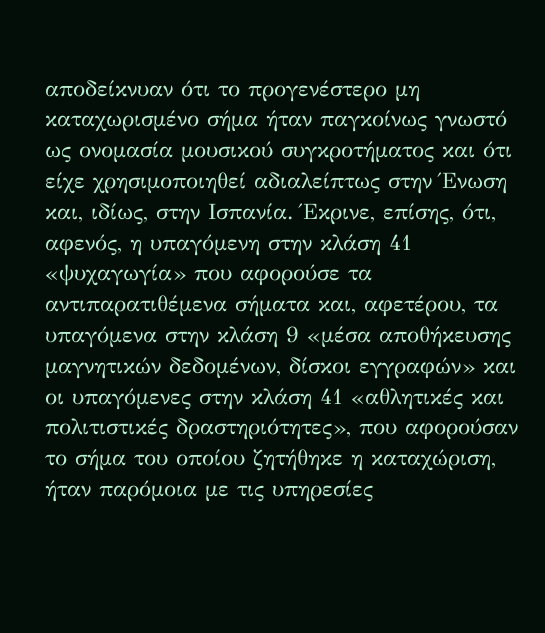αποδείκνυαν ότι το προγενέστερο μη καταχωρισμένο σήμα ήταν παγκοίνως γνωστό ως ονομασία μουσικού συγκροτήματος και ότι είχε χρησιμοποιηθεί αδιαλείπτως στην Ένωση και, ιδίως, στην Ισπανία. Έκρινε, επίσης, ότι, αφενός, η υπαγόμενη στην κλάση 41 «ψυχαγωγία» που αφορούσε τα αντιπαρατιθέμενα σήματα και, αφετέρου, τα υπαγόμενα στην κλάση 9 «μέσα αποθήκευσης μαγνητικών δεδομένων, δίσκοι εγγραφών» και οι υπαγόμενες στην κλάση 41 «αθλητικές και πολιτιστικές δραστηριότητες», που αφορούσαν το σήμα του οποίου ζητήθηκε η καταχώριση, ήταν παρόμοια με τις υπηρεσίες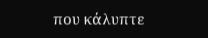που κάλυπτε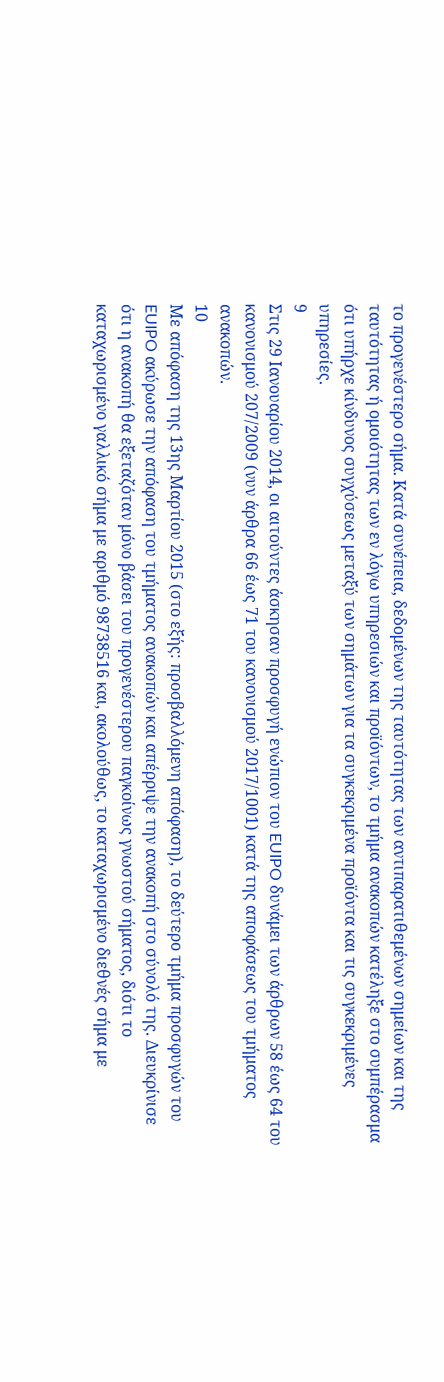το προγενέστερο σήμα. Κατά συνέπεια, δεδομένων της ταυτότητας των αντιπαρατιθεμένων σημείων και της ταυτότητας ή ομοιότητας των εν λόγω υπηρεσιών και προϊόντων, το τμήμα ανακοπών κατέληξε στο συμπέρασμα ότι υπήρχε κίνδυνος συγχύσεως μεταξύ των σημάτων για τα συγκεκριμένα προϊόντα και τις συγκεκριμένες υπηρεσίες.
9
Στις 29 Ιανουαρίου 2014, οι αιτούντες άσκησαν προσφυγή ενώπιον του EUIPO δυνάμει των άρθρων 58 έως 64 του κανονισμού 207/2009 (νυν άρθρα 66 έως 71 του κανονισμού 2017/1001) κατά της αποφάσεως του τμήματος ανακοπών.
10
Με απόφαση της 13ης Μαρτίου 2015 (στο εξής: προσβαλλόμενη απόφαση), το δεύτερο τμήμα προσφυγών του EUIPO ακύρωσε την απόφαση του τμήματος ανακοπών και απέρριψε την ανακοπή στο σύνολό της. Διευκρίνισε ότι η ανακοπή θα εξεταζόταν μόνο βάσει του προγενέστερου παγκοίνως γνωστού σήματος, διότι το καταχωρισμένο γαλλικό σήμα με αριθμό 98738516 και, ακολούθως, το καταχωρισμένο διεθνές σήμα με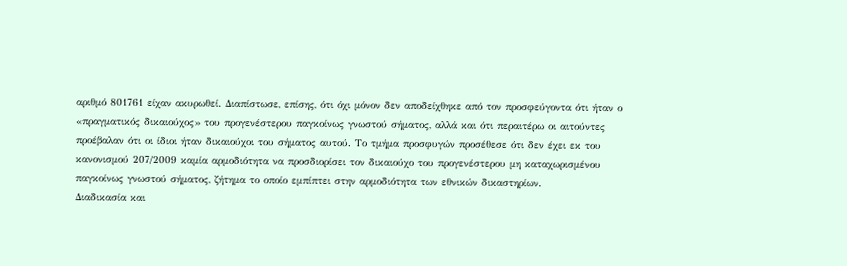αριθμό 801761 είχαν ακυρωθεί. Διαπίστωσε, επίσης, ότι όχι μόνον δεν αποδείχθηκε από τον προσφεύγοντα ότι ήταν ο «πραγματικός δικαιούχος» του προγενέστερου παγκοίνως γνωστού σήματος, αλλά και ότι περαιτέρω οι αιτούντες προέβαλαν ότι οι ίδιοι ήταν δικαιούχοι του σήματος αυτού. Το τμήμα προσφυγών προσέθεσε ότι δεν έχει εκ του κανονισμού 207/2009 καμία αρμοδιότητα να προσδιορίσει τον δικαιούχο του προγενέστερου μη καταχωρισμένου παγκοίνως γνωστού σήματος, ζήτημα το οποίο εμπίπτει στην αρμοδιότητα των εθνικών δικαστηρίων.
Διαδικασία και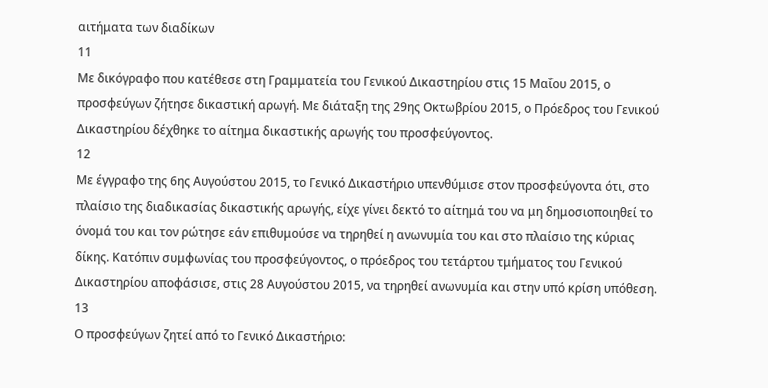αιτήματα των διαδίκων
11
Με δικόγραφο που κατέθεσε στη Γραμματεία του Γενικού Δικαστηρίου στις 15 Μαΐου 2015, ο προσφεύγων ζήτησε δικαστική αρωγή. Με διάταξη της 29ης Οκτωβρίου 2015, ο Πρόεδρος του Γενικού Δικαστηρίου δέχθηκε το αίτημα δικαστικής αρωγής του προσφεύγοντος.
12
Με έγγραφο της 6ης Αυγούστου 2015, το Γενικό Δικαστήριο υπενθύμισε στον προσφεύγοντα ότι, στο πλαίσιο της διαδικασίας δικαστικής αρωγής, είχε γίνει δεκτό το αίτημά του να μη δημοσιοποιηθεί το όνομά του και τον ρώτησε εάν επιθυμούσε να τηρηθεί η ανωνυμία του και στο πλαίσιο της κύριας δίκης. Κατόπιν συμφωνίας του προσφεύγοντος, ο πρόεδρος του τετάρτου τμήματος του Γενικού Δικαστηρίου αποφάσισε, στις 28 Αυγούστου 2015, να τηρηθεί ανωνυμία και στην υπό κρίση υπόθεση.
13
Ο προσφεύγων ζητεί από το Γενικό Δικαστήριο: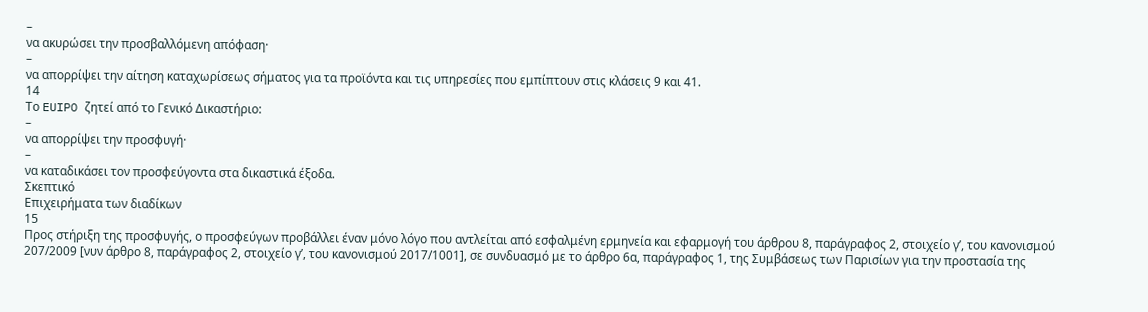–
να ακυρώσει την προσβαλλόμενη απόφαση·
–
να απορρίψει την αίτηση καταχωρίσεως σήματος για τα προϊόντα και τις υπηρεσίες που εμπίπτουν στις κλάσεις 9 και 41.
14
Το EUIPO ζητεί από το Γενικό Δικαστήριο:
–
να απορρίψει την προσφυγή·
–
να καταδικάσει τον προσφεύγοντα στα δικαστικά έξοδα.
Σκεπτικό
Επιχειρήματα των διαδίκων
15
Προς στήριξη της προσφυγής, ο προσφεύγων προβάλλει έναν μόνο λόγο που αντλείται από εσφαλμένη ερμηνεία και εφαρμογή του άρθρου 8, παράγραφος 2, στοιχείο γʹ, του κανονισμού 207/2009 [νυν άρθρο 8, παράγραφος 2, στοιχείο γʹ, του κανονισμού 2017/1001], σε συνδυασμό με το άρθρο 6α, παράγραφος 1, της Συμβάσεως των Παρισίων για την προστασία της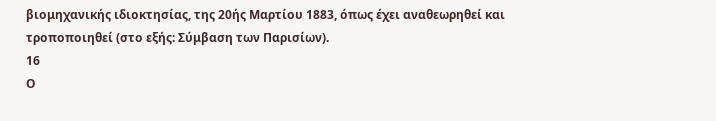βιομηχανικής ιδιοκτησίας, της 20ής Μαρτίου 1883, όπως έχει αναθεωρηθεί και τροποποιηθεί (στο εξής: Σύμβαση των Παρισίων).
16
Ο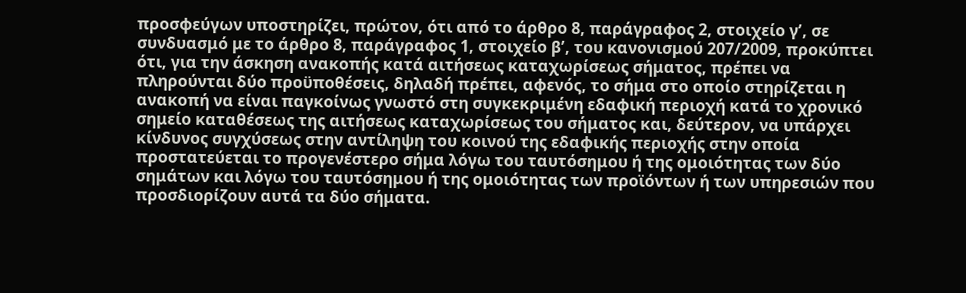προσφεύγων υποστηρίζει, πρώτον, ότι από το άρθρο 8, παράγραφος 2, στοιχείο γʹ, σε συνδυασμό με το άρθρο 8, παράγραφος 1, στοιχείο βʹ, του κανονισμού 207/2009, προκύπτει ότι, για την άσκηση ανακοπής κατά αιτήσεως καταχωρίσεως σήματος, πρέπει να πληρούνται δύο προϋποθέσεις, δηλαδή πρέπει, αφενός, το σήμα στο οποίο στηρίζεται η ανακοπή να είναι παγκοίνως γνωστό στη συγκεκριμένη εδαφική περιοχή κατά το χρονικό σημείο καταθέσεως της αιτήσεως καταχωρίσεως του σήματος και, δεύτερον, να υπάρχει κίνδυνος συγχύσεως στην αντίληψη του κοινού της εδαφικής περιοχής στην οποία προστατεύεται το προγενέστερο σήμα λόγω του ταυτόσημου ή της ομοιότητας των δύο σημάτων και λόγω του ταυτόσημου ή της ομοιότητας των προϊόντων ή των υπηρεσιών που προσδιορίζουν αυτά τα δύο σήματα.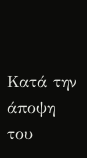Κατά την άποψη του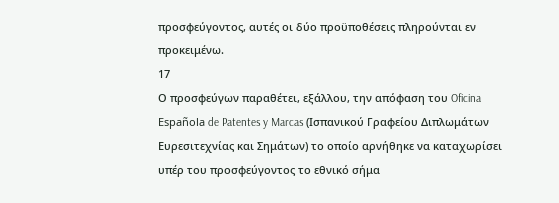προσφεύγοντος, αυτές οι δύο προϋποθέσεις πληρούνται εν προκειμένω.
17
Ο προσφεύγων παραθέτει, εξάλλου, την απόφαση του Oficina Española de Patentes y Marcas (Ισπανικού Γραφείου Διπλωμάτων Ευρεσιτεχνίας και Σημάτων) το οποίο αρνήθηκε να καταχωρίσει υπέρ του προσφεύγοντος το εθνικό σήμα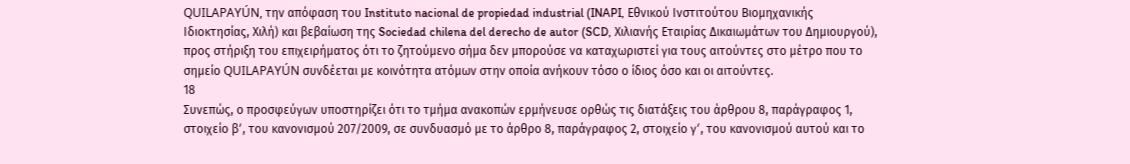QUILAPAYÚN, την απόφαση του Instituto nacional de propiedad industrial (INAPI, Εθνικού Ινστιτούτου Βιομηχανικής Ιδιοκτησίας, Χιλή) και βεβαίωση της Sociedad chilena del derecho de autor (SCD, Χιλιανής Εταιρίας Δικαιωμάτων του Δημιουργού), προς στήριξη του επιχειρήματος ότι το ζητούμενο σήμα δεν μπορούσε να καταχωριστεί για τους αιτούντες στο μέτρο που το σημείο QUILAPAYÚN συνδέεται με κοινότητα ατόμων στην οποία ανήκουν τόσο ο ίδιος όσο και οι αιτούντες.
18
Συνεπώς, ο προσφεύγων υποστηρίζει ότι το τμήμα ανακοπών ερμήνευσε ορθώς τις διατάξεις του άρθρου 8, παράγραφος 1, στοιχείο βʹ, του κανονισμού 207/2009, σε συνδυασμό με το άρθρο 8, παράγραφος 2, στοιχείο γʹ, του κανονισμού αυτού και το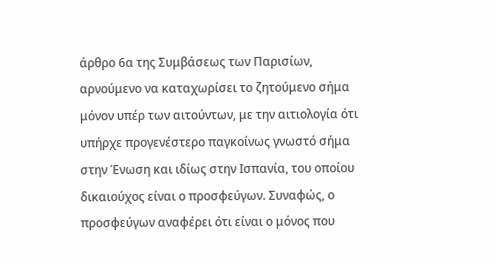άρθρο 6α της Συμβάσεως των Παρισίων, αρνούμενο να καταχωρίσει το ζητούμενο σήμα μόνον υπέρ των αιτούντων, με την αιτιολογία ότι υπήρχε προγενέστερο παγκοίνως γνωστό σήμα στην Ένωση και ιδίως στην Ισπανία, του οποίου δικαιούχος είναι ο προσφεύγων. Συναφώς, ο προσφεύγων αναφέρει ότι είναι ο μόνος που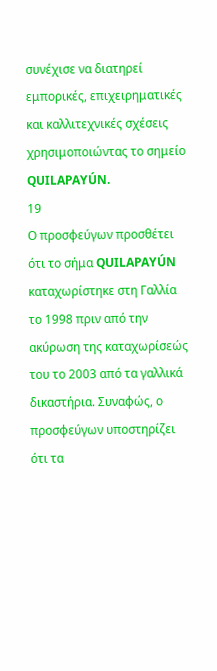συνέχισε να διατηρεί εμπορικές, επιχειρηματικές και καλλιτεχνικές σχέσεις χρησιμοποιώντας το σημείο QUILAPAYÚN.
19
Ο προσφεύγων προσθέτει ότι το σήμα QUILAPAYÚN καταχωρίστηκε στη Γαλλία το 1998 πριν από την ακύρωση της καταχωρίσεώς του το 2003 από τα γαλλικά δικαστήρια. Συναφώς, ο προσφεύγων υποστηρίζει ότι τα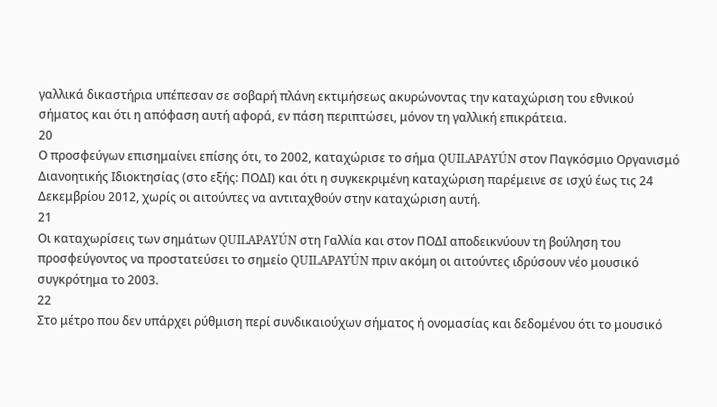γαλλικά δικαστήρια υπέπεσαν σε σοβαρή πλάνη εκτιμήσεως ακυρώνοντας την καταχώριση του εθνικού σήματος και ότι η απόφαση αυτή αφορά, εν πάση περιπτώσει, μόνον τη γαλλική επικράτεια.
20
Ο προσφεύγων επισημαίνει επίσης ότι, το 2002, καταχώρισε το σήμα QUILAPAYÚN στον Παγκόσμιο Οργανισμό Διανοητικής Ιδιοκτησίας (στο εξής: ΠΟΔΙ) και ότι η συγκεκριμένη καταχώριση παρέμεινε σε ισχύ έως τις 24 Δεκεμβρίου 2012, χωρίς οι αιτούντες να αντιταχθούν στην καταχώριση αυτή.
21
Οι καταχωρίσεις των σημάτων QUILAPAYÚN στη Γαλλία και στον ΠΟΔΙ αποδεικνύουν τη βούληση του προσφεύγοντος να προστατεύσει το σημείο QUILAPAYÚN πριν ακόμη οι αιτούντες ιδρύσουν νέο μουσικό συγκρότημα το 2003.
22
Στο μέτρο που δεν υπάρχει ρύθμιση περί συνδικαιούχων σήματος ή ονομασίας και δεδομένου ότι το μουσικό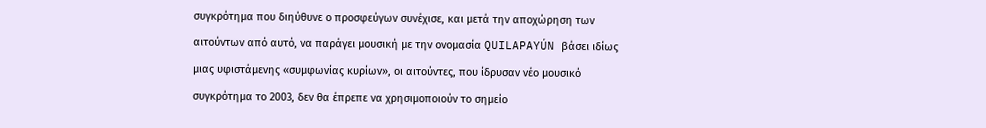συγκρότημα που διηύθυνε ο προσφεύγων συνέχισε, και μετά την αποχώρηση των αιτούντων από αυτό, να παράγει μουσική με την ονομασία QUILAPAYÚN βάσει ιδίως μιας υφιστάμενης «συμφωνίας κυρίων», οι αιτούντες, που ίδρυσαν νέο μουσικό συγκρότημα το 2003, δεν θα έπρεπε να χρησιμοποιούν το σημείο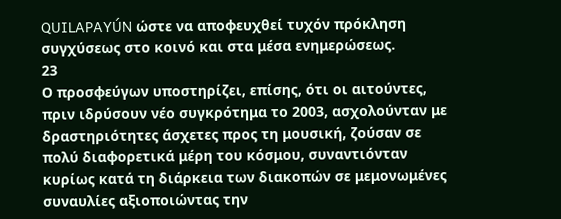QUILAPAYÚN ώστε να αποφευχθεί τυχόν πρόκληση συγχύσεως στο κοινό και στα μέσα ενημερώσεως.
23
Ο προσφεύγων υποστηρίζει, επίσης, ότι οι αιτούντες, πριν ιδρύσουν νέο συγκρότημα το 2003, ασχολούνταν με δραστηριότητες άσχετες προς τη μουσική, ζούσαν σε πολύ διαφορετικά μέρη του κόσμου, συναντιόνταν κυρίως κατά τη διάρκεια των διακοπών σε μεμονωμένες συναυλίες αξιοποιώντας την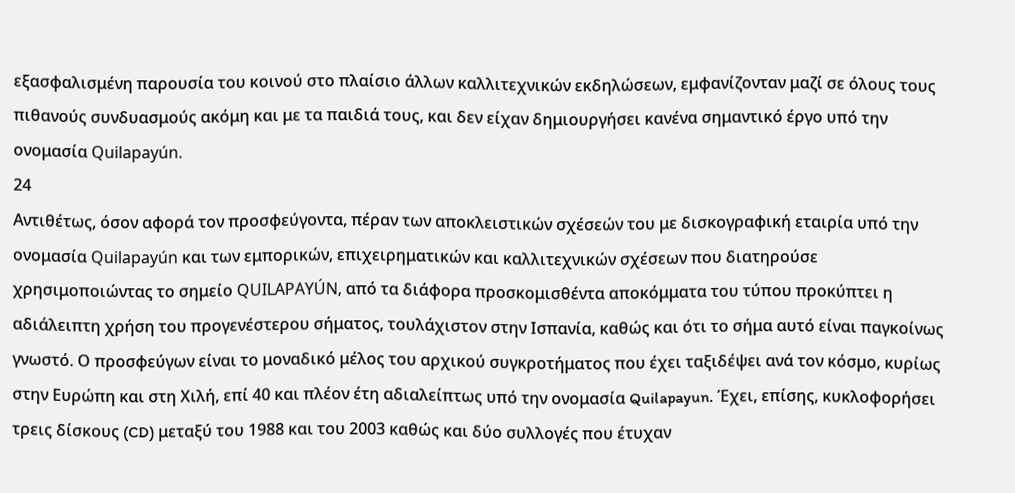εξασφαλισμένη παρουσία του κοινού στο πλαίσιο άλλων καλλιτεχνικών εκδηλώσεων, εμφανίζονταν μαζί σε όλους τους πιθανούς συνδυασμούς ακόμη και με τα παιδιά τους, και δεν είχαν δημιουργήσει κανένα σημαντικό έργο υπό την ονομασία Quilapayún.
24
Αντιθέτως, όσον αφορά τον προσφεύγοντα, πέραν των αποκλειστικών σχέσεών του με δισκογραφική εταιρία υπό την ονομασία Quilapayún και των εμπορικών, επιχειρηματικών και καλλιτεχνικών σχέσεων που διατηρούσε χρησιμοποιώντας το σημείο QUILAPAYÚN, από τα διάφορα προσκομισθέντα αποκόμματα του τύπου προκύπτει η αδιάλειπτη χρήση του προγενέστερου σήματος, τουλάχιστον στην Ισπανία, καθώς και ότι το σήμα αυτό είναι παγκοίνως γνωστό. Ο προσφεύγων είναι το μοναδικό μέλος του αρχικού συγκροτήματος που έχει ταξιδέψει ανά τον κόσμο, κυρίως στην Ευρώπη και στη Χιλή, επί 40 και πλέον έτη αδιαλείπτως υπό την ονομασία Quilapayun. Έχει, επίσης, κυκλοφορήσει τρεις δίσκους (CD) μεταξύ του 1988 και του 2003 καθώς και δύο συλλογές που έτυχαν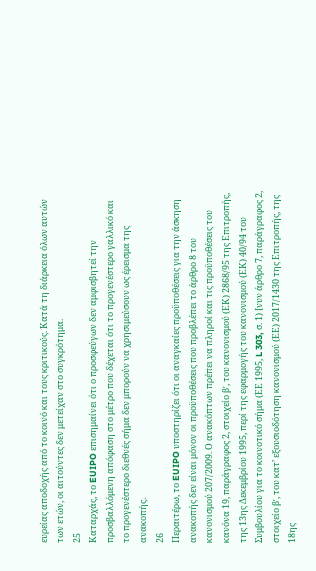ευρείας αποδοχής από το κοινό και τους κριτικούς. Κατά τη διάρκεια όλων αυτών των ετών, οι αιτούντες δεν μετείχαν στο συγκρότημα.
25
Καταρχάς, το EUIPO επισημαίνει ότι ο προσφεύγων δεν αμφισβητεί την προσβαλλόμενη απόφαση στο μέτρο που δέχεται ότι το προγενέστερο γαλλικό και το προγενέστερο διεθνές σήμα δεν μπορούν να χρησιμεύσουν ως έρεισμα της ανακοπής.
26
Περαιτέρω, το EUIPO υποστηρίζει ότι οι αναγκαίες προϋποθέσεις για την άσκηση ανακοπής δεν είναι μόνον οι προϋποθέσεις που προβλέπει το άρθρο 8 του κανονισμού 207/2009. Ο ανακόπτων πρέπει να πληροί και τις προϋποθέσεις του κανόνα 19, παράγραφος 2, στοιχείο βʹ, του κανονισμού (ΕΚ) 2868/95 της Επιτροπής, της 13ης Δεκεμβρίου 1995, περί της εφαρμογής του κανονισμού (ΕΚ) 40/94 του Συμβουλίου για το κοινοτικό σήμα (ΕΕ 1995, L 303, σ. 1) [νυν άρθρο 7, παράγραφος 2, στοιχείο βʹ, του κατ’ εξουσιοδότηση κανονισμού (ΕΕ) 2017/1430 της Επιτροπής, της 18ης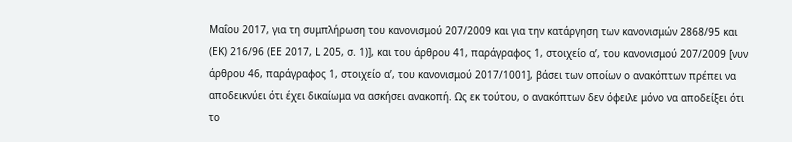Μαΐου 2017, για τη συμπλήρωση του κανονισμού 207/2009 και για την κατάργηση των κανονισμών 2868/95 και (ΕΚ) 216/96 (ΕΕ 2017, L 205, σ. 1)], και του άρθρου 41, παράγραφος 1, στοιχείο αʹ, του κανονισμού 207/2009 [νυν άρθρου 46, παράγραφος 1, στοιχείο αʹ, του κανονισμού 2017/1001], βάσει των οποίων ο ανακόπτων πρέπει να αποδεικνύει ότι έχει δικαίωμα να ασκήσει ανακοπή. Ως εκ τούτου, ο ανακόπτων δεν όφειλε μόνο να αποδείξει ότι το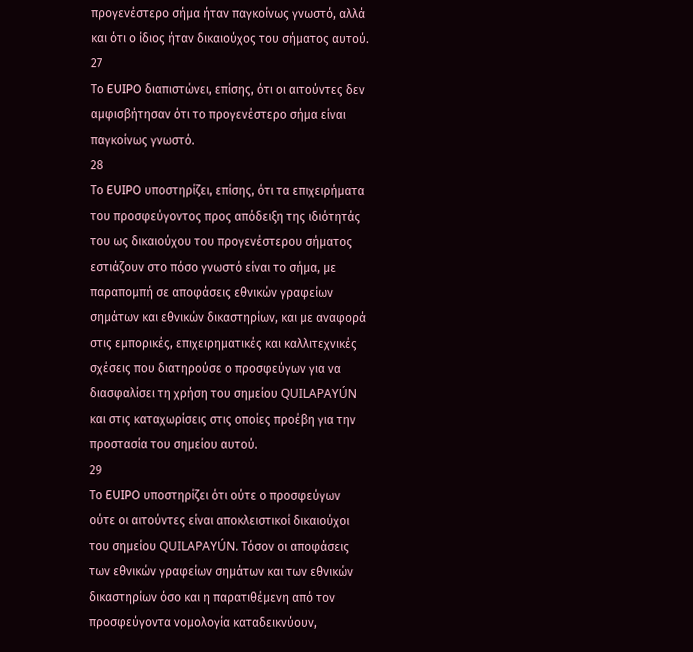προγενέστερο σήμα ήταν παγκοίνως γνωστό, αλλά και ότι ο ίδιος ήταν δικαιούχος του σήματος αυτού.
27
Το EUIPO διαπιστώνει, επίσης, ότι οι αιτούντες δεν αμφισβήτησαν ότι το προγενέστερο σήμα είναι παγκοίνως γνωστό.
28
Το EUIPO υποστηρίζει, επίσης, ότι τα επιχειρήματα του προσφεύγοντος προς απόδειξη της ιδιότητάς του ως δικαιούχου του προγενέστερου σήματος εστιάζουν στο πόσο γνωστό είναι το σήμα, με παραπομπή σε αποφάσεις εθνικών γραφείων σημάτων και εθνικών δικαστηρίων, και με αναφορά στις εμπορικές, επιχειρηματικές και καλλιτεχνικές σχέσεις που διατηρούσε ο προσφεύγων για να διασφαλίσει τη χρήση του σημείου QUILAPAYÚN και στις καταχωρίσεις στις οποίες προέβη για την προστασία του σημείου αυτού.
29
Το EUIPO υποστηρίζει ότι ούτε ο προσφεύγων ούτε οι αιτούντες είναι αποκλειστικοί δικαιούχοι του σημείου QUILAPAYÚN. Τόσον οι αποφάσεις των εθνικών γραφείων σημάτων και των εθνικών δικαστηρίων όσο και η παρατιθέμενη από τον προσφεύγοντα νομολογία καταδεικνύουν,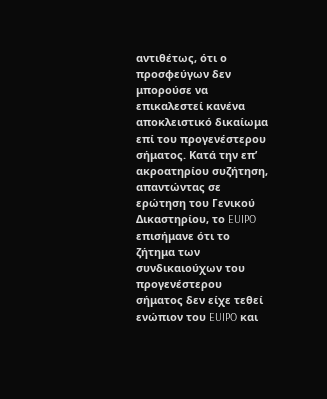αντιθέτως, ότι ο προσφεύγων δεν μπορούσε να επικαλεστεί κανένα αποκλειστικό δικαίωμα επί του προγενέστερου σήματος. Κατά την επ’ ακροατηρίου συζήτηση, απαντώντας σε ερώτηση του Γενικού Δικαστηρίου, το EUIPO επισήμανε ότι το ζήτημα των συνδικαιούχων του προγενέστερου σήματος δεν είχε τεθεί ενώπιον του EUIPO και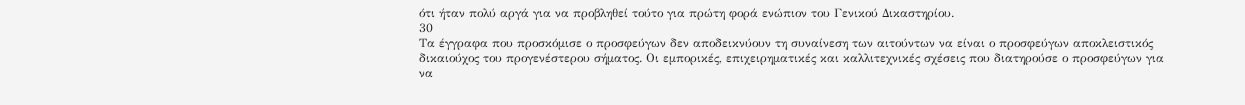ότι ήταν πολύ αργά για να προβληθεί τούτο για πρώτη φορά ενώπιον του Γενικού Δικαστηρίου.
30
Τα έγγραφα που προσκόμισε ο προσφεύγων δεν αποδεικνύουν τη συναίνεση των αιτούντων να είναι ο προσφεύγων αποκλειστικός δικαιούχος του προγενέστερου σήματος. Οι εμπορικές, επιχειρηματικές και καλλιτεχνικές σχέσεις που διατηρούσε ο προσφεύγων για να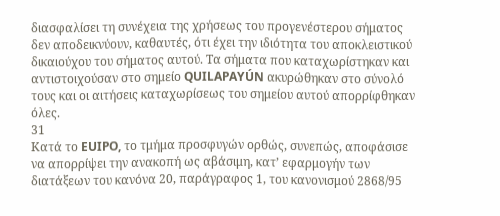διασφαλίσει τη συνέχεια της χρήσεως του προγενέστερου σήματος δεν αποδεικνύουν, καθαυτές, ότι έχει την ιδιότητα του αποκλειστικού δικαιούχου του σήματος αυτού. Τα σήματα που καταχωρίστηκαν και αντιστοιχούσαν στο σημείο QUILAPAYÚN ακυρώθηκαν στο σύνολό τους και οι αιτήσεις καταχωρίσεως του σημείου αυτού απορρίφθηκαν όλες.
31
Κατά το EUIPO, το τμήμα προσφυγών ορθώς, συνεπώς, αποφάσισε να απορρίψει την ανακοπή ως αβάσιμη, κατ’ εφαρμογήν των διατάξεων του κανόνα 20, παράγραφος 1, του κανονισμού 2868/95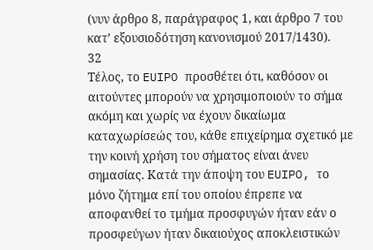(νυν άρθρο 8, παράγραφος 1, και άρθρο 7 του κατ’ εξουσιοδότηση κανονισμού 2017/1430).
32
Τέλος, το EUIPO προσθέτει ότι, καθόσον οι αιτούντες μπορούν να χρησιμοποιούν το σήμα ακόμη και χωρίς να έχουν δικαίωμα καταχωρίσεώς του, κάθε επιχείρημα σχετικό με την κοινή χρήση του σήματος είναι άνευ σημασίας. Κατά την άποψη του EUIPO, το μόνο ζήτημα επί του οποίου έπρεπε να αποφανθεί το τμήμα προσφυγών ήταν εάν ο προσφεύγων ήταν δικαιούχος αποκλειστικών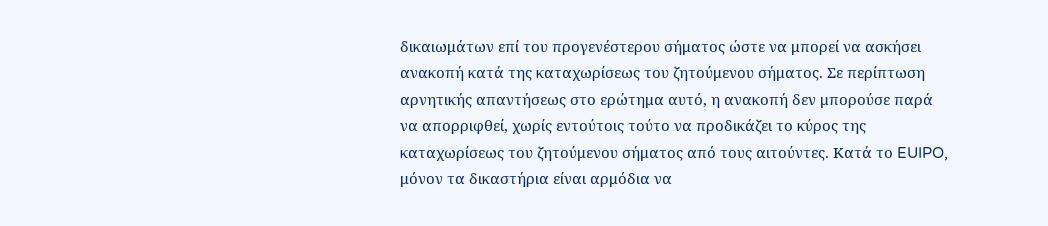δικαιωμάτων επί του προγενέστερου σήματος ώστε να μπορεί να ασκήσει ανακοπή κατά της καταχωρίσεως του ζητούμενου σήματος. Σε περίπτωση αρνητικής απαντήσεως στο ερώτημα αυτό, η ανακοπή δεν μπορούσε παρά να απορριφθεί, χωρίς εντούτοις τούτο να προδικάζει το κύρος της καταχωρίσεως του ζητούμενου σήματος από τους αιτούντες. Κατά το EUIPO, μόνον τα δικαστήρια είναι αρμόδια να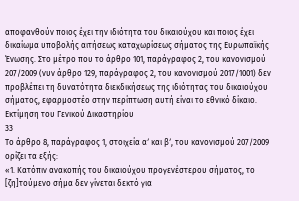αποφανθούν ποιος έχει την ιδιότητα του δικαιούχου και ποιος έχει δικαίωμα υποβολής αιτήσεως καταχωρίσεως σήματος της Ευρωπαϊκής Ένωσης. Στο μέτρο που το άρθρο 101, παράγραφος 2, του κανονισμού 207/2009 (νυν άρθρο 129, παράγραφος 2, του κανονισμού 2017/1001) δεν προβλέπει τη δυνατότητα διεκδικήσεως της ιδιότητας του δικαιούχου σήματος, εφαρμοστέο στην περίπτωση αυτή είναι το εθνικό δίκαιο.
Εκτίμηση του Γενικού Δικαστηρίου
33
Το άρθρο 8, παράγραφος 1, στοιχεία αʹ και βʹ, του κανονισμού 207/2009 ορίζει τα εξής:
«1. Κατόπιν ανακοπής του δικαιούχου προγενέστερου σήματος, το [ζη]τούμενο σήμα δεν γίνεται δεκτό για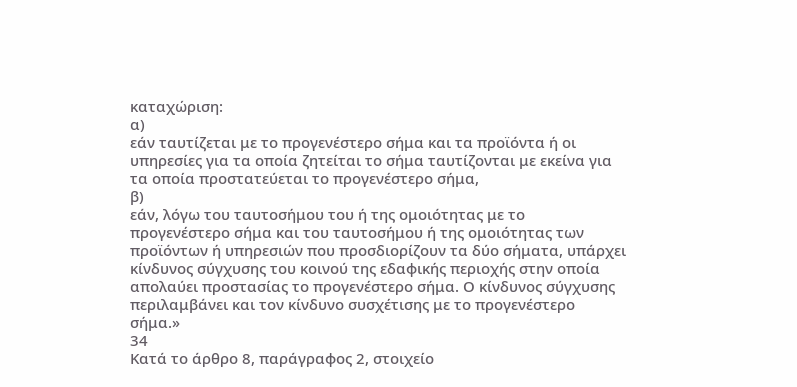καταχώριση:
α)
εάν ταυτίζεται με το προγενέστερο σήμα και τα προϊόντα ή οι υπηρεσίες για τα οποία ζητείται το σήμα ταυτίζονται με εκείνα για τα οποία προστατεύεται το προγενέστερο σήμα,
β)
εάν, λόγω του ταυτοσήμου του ή της ομοιότητας με το προγενέστερο σήμα και του ταυτοσήμου ή της ομοιότητας των προϊόντων ή υπηρεσιών που προσδιορίζουν τα δύο σήματα, υπάρχει κίνδυνος σύγχυσης του κοινού της εδαφικής περιοχής στην οποία απολαύει προστασίας το προγενέστερο σήμα. Ο κίνδυνος σύγχυσης περιλαμβάνει και τον κίνδυνο συσχέτισης με το προγενέστερο σήμα.»
34
Κατά το άρθρο 8, παράγραφος 2, στοιχείο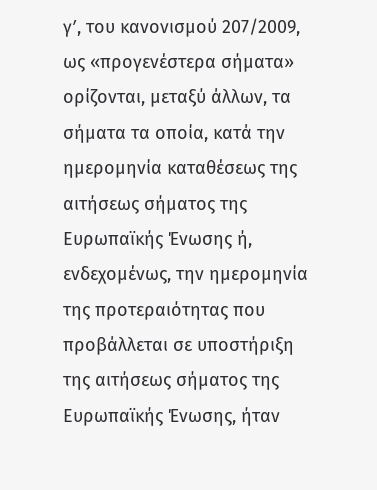γʹ, του κανονισμού 207/2009, ως «προγενέστερα σήματα» ορίζονται, μεταξύ άλλων, τα σήματα τα οποία, κατά την ημερομηνία καταθέσεως της αιτήσεως σήματος της Ευρωπαϊκής Ένωσης ή, ενδεχομένως, την ημερομηνία της προτεραιότητας που προβάλλεται σε υποστήριξη της αιτήσεως σήματος της Ευρωπαϊκής Ένωσης, ήταν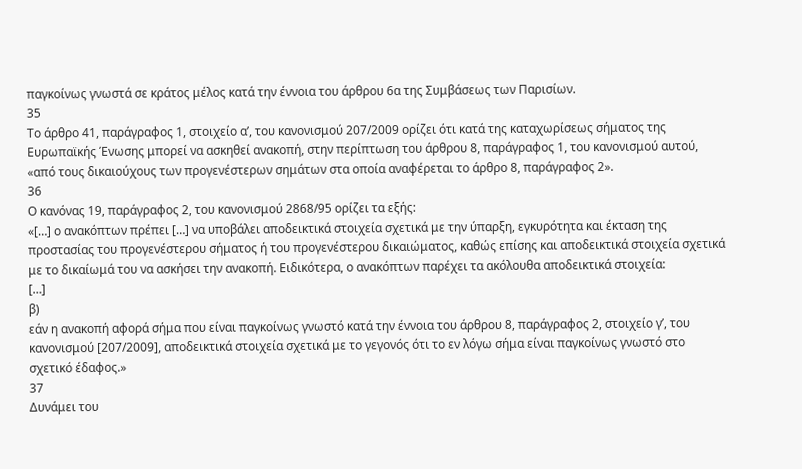παγκοίνως γνωστά σε κράτος μέλος κατά την έννοια του άρθρου 6α της Συμβάσεως των Παρισίων.
35
Το άρθρο 41, παράγραφος 1, στοιχείο αʹ, του κανονισμού 207/2009 ορίζει ότι κατά της καταχωρίσεως σήματος της Ευρωπαϊκής Ένωσης μπορεί να ασκηθεί ανακοπή, στην περίπτωση του άρθρου 8, παράγραφος 1, του κανονισμού αυτού, «από τους δικαιούχους των προγενέστερων σημάτων στα οποία αναφέρεται το άρθρο 8, παράγραφος 2».
36
Ο κανόνας 19, παράγραφος 2, του κανονισμού 2868/95 ορίζει τα εξής:
«[…] ο ανακόπτων πρέπει […] να υποβάλει αποδεικτικά στοιχεία σχετικά με την ύπαρξη, εγκυρότητα και έκταση της προστασίας του προγενέστερου σήματος ή του προγενέστερου δικαιώματος, καθώς επίσης και αποδεικτικά στοιχεία σχετικά με το δικαίωμά του να ασκήσει την ανακοπή. Ειδικότερα, ο ανακόπτων παρέχει τα ακόλουθα αποδεικτικά στοιχεία:
[…]
β)
εάν η ανακοπή αφορά σήμα που είναι παγκοίνως γνωστό κατά την έννοια του άρθρου 8, παράγραφος 2, στοιχείο γʹ, του κανονισμού [207/2009], αποδεικτικά στοιχεία σχετικά με το γεγονός ότι το εν λόγω σήμα είναι παγκοίνως γνωστό στο σχετικό έδαφος.»
37
Δυνάμει του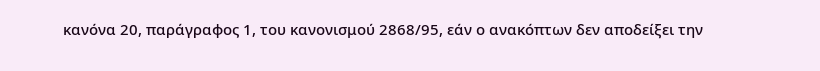κανόνα 20, παράγραφος 1, του κανονισμού 2868/95, εάν ο ανακόπτων δεν αποδείξει την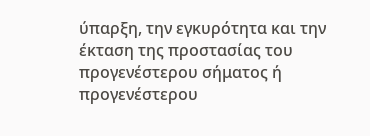ύπαρξη, την εγκυρότητα και την έκταση της προστασίας του προγενέστερου σήματος ή προγενέστερου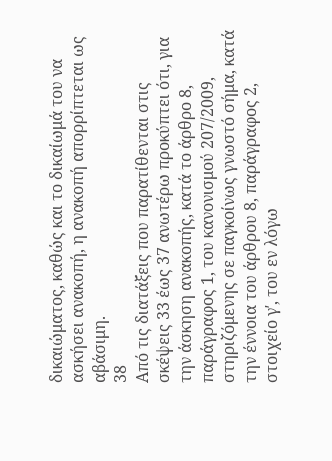δικαιώματος, καθώς και το δικαίωμά του να ασκήσει ανακοπή, η ανακοπή απορρίπτεται ως αβάσιμη.
38
Από τις διατάξεις που παρατίθενται στις σκέψεις 33 έως 37 ανωτέρω προκύπτει ότι, για την άσκηση ανακοπής, κατά το άρθρο 8, παράγραφος 1, του κανονισμού 207/2009, στηριζόμενης σε παγκοίνως γνωστό σήμα, κατά την έννοια του άρθρου 8, παράγραφος 2, στοιχείο γʹ, του εν λόγω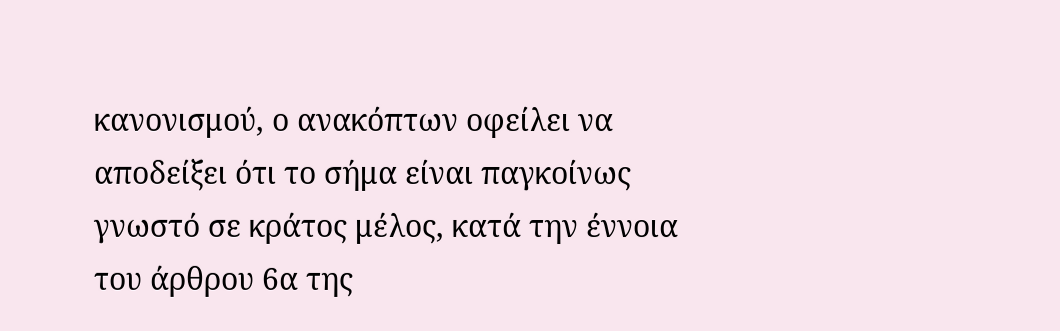κανονισμού, ο ανακόπτων οφείλει να αποδείξει ότι το σήμα είναι παγκοίνως γνωστό σε κράτος μέλος, κατά την έννοια του άρθρου 6α της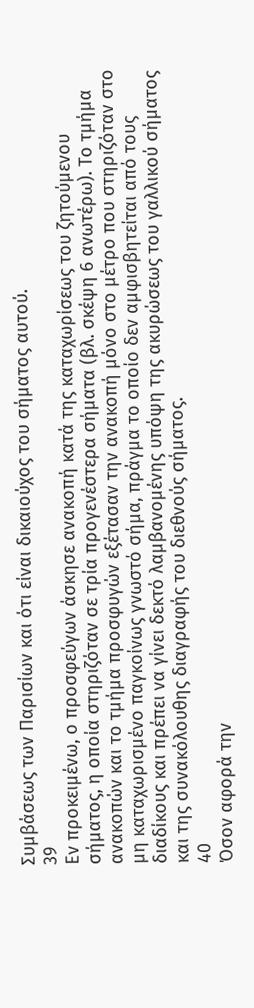Συμβάσεως των Παρισίων και ότι είναι δικαιούχος του σήματος αυτού.
39
Εν προκειμένω, ο προσφεύγων άσκησε ανακοπή κατά της καταχωρίσεως του ζητούμενου σήματος, η οποία στηριζόταν σε τρία προγενέστερα σήματα (βλ. σκέψη 6 ανωτέρω). Το τμήμα ανακοπών και το τμήμα προσφυγών εξέτασαν την ανακοπή μόνο στο μέτρο που στηριζόταν στο μη καταχωρισμένο παγκοίνως γνωστό σήμα, πράγμα το οποίο δεν αμφισβητείται από τους διαδίκους και πρέπει να γίνει δεκτό λαμβανομένης υπόψη της ακυρώσεως του γαλλικού σήματος και της συνακόλουθης διαγραφής του διεθνούς σήματος.
40
Όσον αφορά την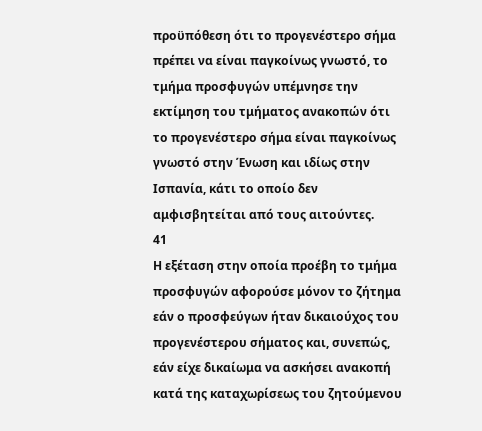προϋπόθεση ότι το προγενέστερο σήμα πρέπει να είναι παγκοίνως γνωστό, το τμήμα προσφυγών υπέμνησε την εκτίμηση του τμήματος ανακοπών ότι το προγενέστερο σήμα είναι παγκοίνως γνωστό στην Ένωση και ιδίως στην Ισπανία, κάτι το οποίο δεν αμφισβητείται από τους αιτούντες.
41
Η εξέταση στην οποία προέβη το τμήμα προσφυγών αφορούσε μόνον το ζήτημα εάν ο προσφεύγων ήταν δικαιούχος του προγενέστερου σήματος και, συνεπώς, εάν είχε δικαίωμα να ασκήσει ανακοπή κατά της καταχωρίσεως του ζητούμενου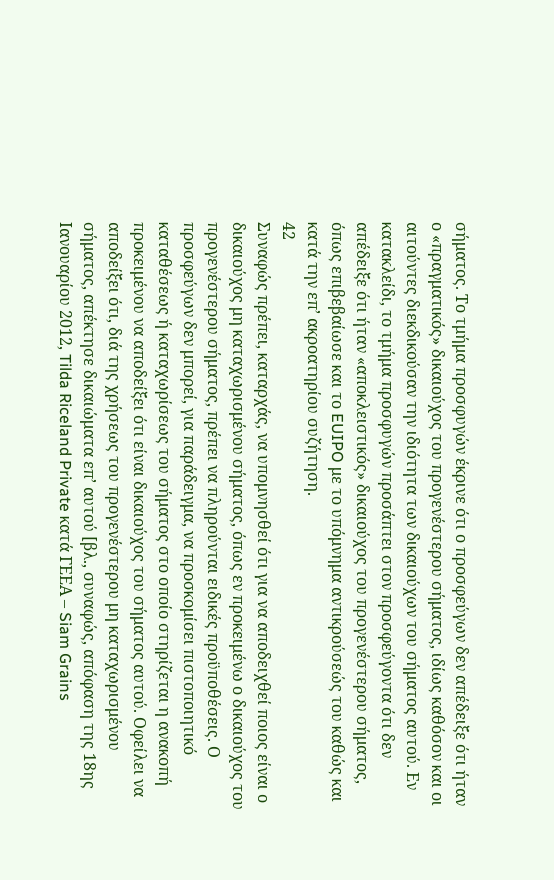σήματος. Το τμήμα προσφυγών έκρινε ότι ο προσφεύγων δεν απέδειξε ότι ήταν ο «πραγματικός» δικαιούχος του προγενέστερου σήματος, ιδίως καθόσον και οι αιτούντες διεκδικούσαν την ιδιότητα των δικαιούχων του σήματος αυτού. Εν κατακλείδι, το τμήμα προσφυγών προσάπτει στον προσφεύγοντα ότι δεν απέδειξε ότι ήταν «αποκλειστικός» δικαιούχος του προγενέστερου σήματος, όπως επιβεβαίωσε και το EUIPO με το υπόμνημα αντικρούσεώς του καθώς και κατά την επ’ ακροατηρίου συζήτηση.
42
Συναφώς πρέπει, καταρχάς, να υπομνησθεί ότι για να αποδειχθεί ποιος είναι ο δικαιούχος μη καταχωρισμένου σήματος, όπως εν προκειμένω ο δικαιούχος του προγενέστερου σήματος, πρέπει να πληρούνται ειδικές προϋποθέσεις. Ο προσφεύγων δεν μπορεί, για παράδειγμα, να προσκομίσει πιστοποιητικό καταθέσεως ή καταχωρίσεως του σήματος στο οποίο στηρίζεται η ανακοπή προκειμένου να αποδείξει ότι είναι δικαιούχος του σήματος αυτού. Οφείλει να αποδείξει ότι, διά της χρήσεως του προγενέστερου μη καταχωρισμένου σήματος, απέκτησε δικαιώματα επ’ αυτού [βλ., συναφώς, απόφαση της 18ης Ιανουαρίου 2012, Tilda Riceland Private κατά ΓΕΕΑ – Siam Grains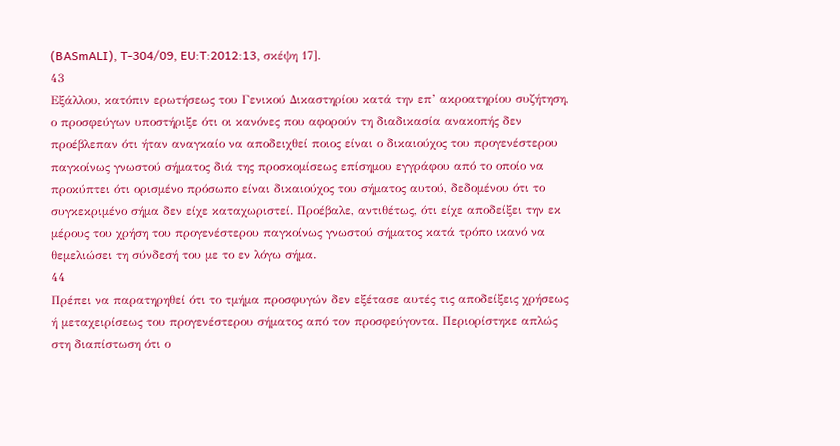(BASmALI), T‑304/09, EU:T:2012:13, σκέψη 17].
43
Εξάλλου, κατόπιν ερωτήσεως του Γενικού Δικαστηρίου κατά την επ’ ακροατηρίου συζήτηση, ο προσφεύγων υποστήριξε ότι οι κανόνες που αφορούν τη διαδικασία ανακοπής δεν προέβλεπαν ότι ήταν αναγκαίο να αποδειχθεί ποιος είναι ο δικαιούχος του προγενέστερου παγκοίνως γνωστού σήματος διά της προσκομίσεως επίσημου εγγράφου από το οποίο να προκύπτει ότι ορισμένο πρόσωπο είναι δικαιούχος του σήματος αυτού, δεδομένου ότι το συγκεκριμένο σήμα δεν είχε καταχωριστεί. Προέβαλε, αντιθέτως, ότι είχε αποδείξει την εκ μέρους του χρήση του προγενέστερου παγκοίνως γνωστού σήματος κατά τρόπο ικανό να θεμελιώσει τη σύνδεσή του με το εν λόγω σήμα.
44
Πρέπει να παρατηρηθεί ότι το τμήμα προσφυγών δεν εξέτασε αυτές τις αποδείξεις χρήσεως ή μεταχειρίσεως του προγενέστερου σήματος από τον προσφεύγοντα. Περιορίστηκε απλώς στη διαπίστωση ότι ο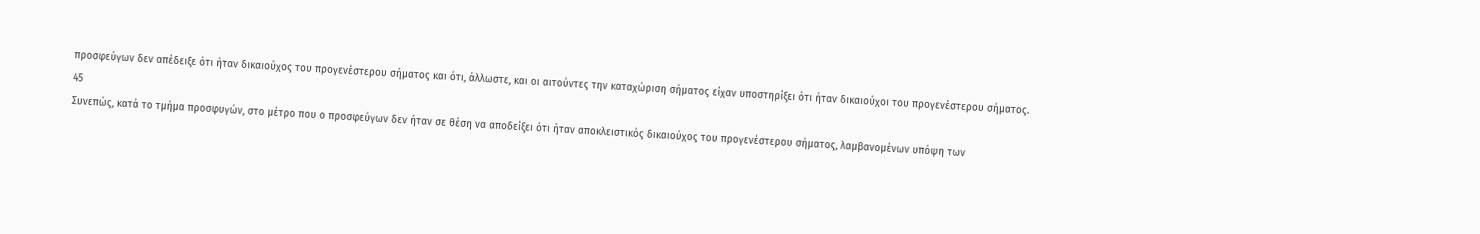προσφεύγων δεν απέδειξε ότι ήταν δικαιούχος του προγενέστερου σήματος και ότι, άλλωστε, και οι αιτούντες την καταχώριση σήματος είχαν υποστηρίξει ότι ήταν δικαιούχοι του προγενέστερου σήματος.
45
Συνεπώς, κατά το τμήμα προσφυγών, στο μέτρο που ο προσφεύγων δεν ήταν σε θέση να αποδείξει ότι ήταν αποκλειστικός δικαιούχος του προγενέστερου σήματος, λαμβανομένων υπόψη των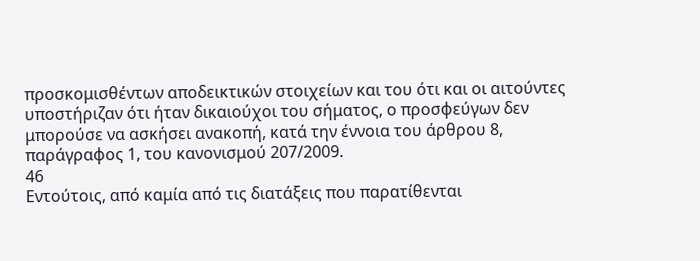προσκομισθέντων αποδεικτικών στοιχείων και του ότι και οι αιτούντες υποστήριζαν ότι ήταν δικαιούχοι του σήματος, ο προσφεύγων δεν μπορούσε να ασκήσει ανακοπή, κατά την έννοια του άρθρου 8, παράγραφος 1, του κανονισμού 207/2009.
46
Εντούτοις, από καμία από τις διατάξεις που παρατίθενται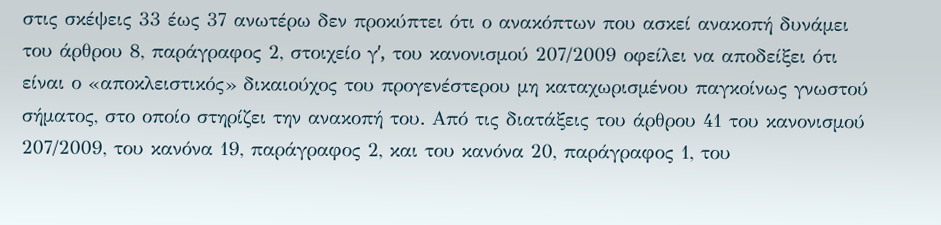στις σκέψεις 33 έως 37 ανωτέρω δεν προκύπτει ότι ο ανακόπτων που ασκεί ανακοπή δυνάμει του άρθρου 8, παράγραφος 2, στοιχείο γʹ, του κανονισμού 207/2009 οφείλει να αποδείξει ότι είναι ο «αποκλειστικός» δικαιούχος του προγενέστερου μη καταχωρισμένου παγκοίνως γνωστού σήματος, στο οποίο στηρίζει την ανακοπή του. Από τις διατάξεις του άρθρου 41 του κανονισμού 207/2009, του κανόνα 19, παράγραφος 2, και του κανόνα 20, παράγραφος 1, του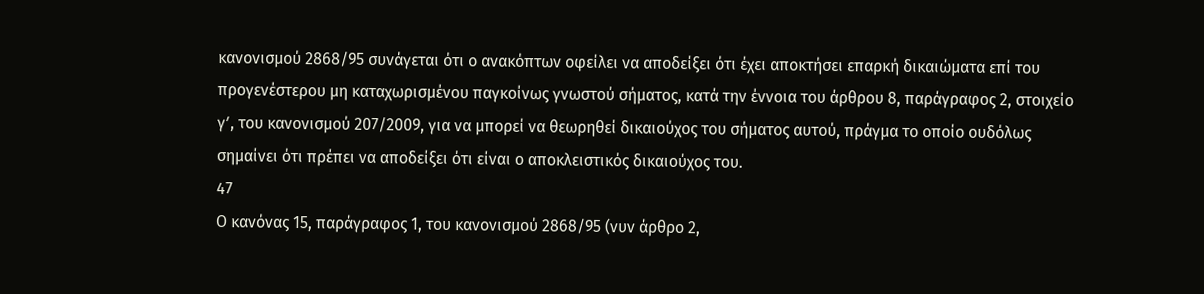κανονισμού 2868/95 συνάγεται ότι ο ανακόπτων οφείλει να αποδείξει ότι έχει αποκτήσει επαρκή δικαιώματα επί του προγενέστερου μη καταχωρισμένου παγκοίνως γνωστού σήματος, κατά την έννοια του άρθρου 8, παράγραφος 2, στοιχείο γʹ, του κανονισμού 207/2009, για να μπορεί να θεωρηθεί δικαιούχος του σήματος αυτού, πράγμα το οποίο ουδόλως σημαίνει ότι πρέπει να αποδείξει ότι είναι ο αποκλειστικός δικαιούχος του.
47
Ο κανόνας 15, παράγραφος 1, του κανονισμού 2868/95 (νυν άρθρο 2,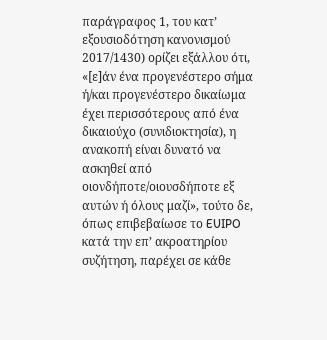παράγραφος 1, του κατ’ εξουσιοδότηση κανονισμού 2017/1430) ορίζει εξάλλου ότι, «[ε]άν ένα προγενέστερο σήμα ή/και προγενέστερο δικαίωμα έχει περισσότερους από ένα δικαιούχο (συνιδιοκτησία), η ανακοπή είναι δυνατό να ασκηθεί από οιονδήποτε/οιουσδήποτε εξ αυτών ή όλους μαζί», τούτο δε, όπως επιβεβαίωσε το EUIPO κατά την επ’ ακροατηρίου συζήτηση, παρέχει σε κάθε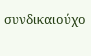συνδικαιούχο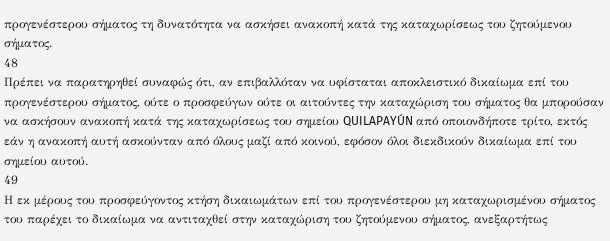προγενέστερου σήματος τη δυνατότητα να ασκήσει ανακοπή κατά της καταχωρίσεως του ζητούμενου σήματος.
48
Πρέπει να παρατηρηθεί συναφώς ότι, αν επιβαλλόταν να υφίσταται αποκλειστικό δικαίωμα επί του προγενέστερου σήματος, ούτε ο προσφεύγων ούτε οι αιτούντες την καταχώριση του σήματος θα μπορούσαν να ασκήσουν ανακοπή κατά της καταχωρίσεως του σημείου QUILAPAYÚN από οποιονδήποτε τρίτο, εκτός εάν η ανακοπή αυτή ασκούνταν από όλους μαζί από κοινού, εφόσον όλοι διεκδικούν δικαίωμα επί του σημείου αυτού.
49
Η εκ μέρους του προσφεύγοντος κτήση δικαιωμάτων επί του προγενέστερου μη καταχωρισμένου σήματος του παρέχει το δικαίωμα να αντιταχθεί στην καταχώριση του ζητούμενου σήματος, ανεξαρτήτως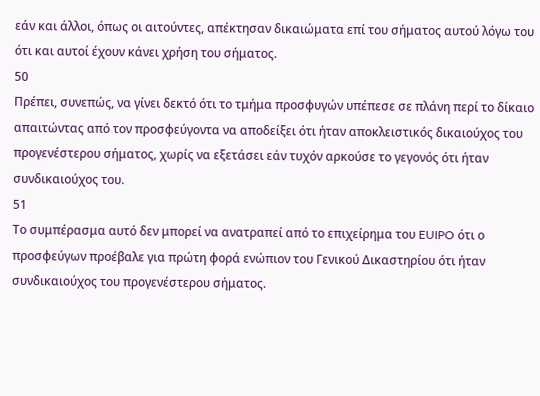εάν και άλλοι, όπως οι αιτούντες, απέκτησαν δικαιώματα επί του σήματος αυτού λόγω του ότι και αυτοί έχουν κάνει χρήση του σήματος.
50
Πρέπει, συνεπώς, να γίνει δεκτό ότι το τμήμα προσφυγών υπέπεσε σε πλάνη περί το δίκαιο απαιτώντας από τον προσφεύγοντα να αποδείξει ότι ήταν αποκλειστικός δικαιούχος του προγενέστερου σήματος, χωρίς να εξετάσει εάν τυχόν αρκούσε το γεγονός ότι ήταν συνδικαιούχος του.
51
Το συμπέρασμα αυτό δεν μπορεί να ανατραπεί από το επιχείρημα του EUIPO ότι ο προσφεύγων προέβαλε για πρώτη φορά ενώπιον του Γενικού Δικαστηρίου ότι ήταν συνδικαιούχος του προγενέστερου σήματος.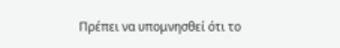Πρέπει να υπομνησθεί ότι το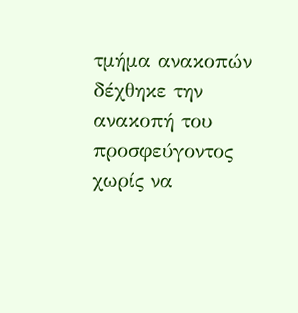τμήμα ανακοπών δέχθηκε την ανακοπή του προσφεύγοντος χωρίς να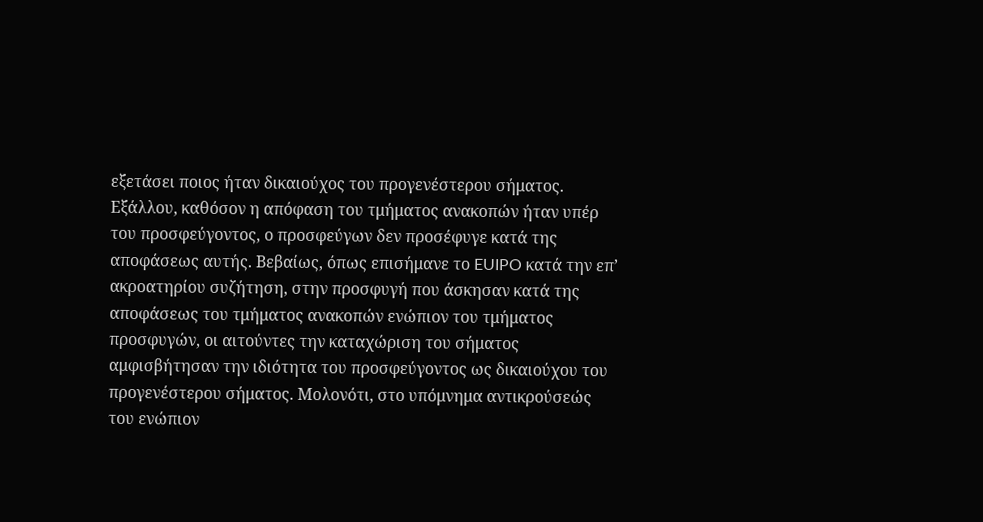εξετάσει ποιος ήταν δικαιούχος του προγενέστερου σήματος. Εξάλλου, καθόσον η απόφαση του τμήματος ανακοπών ήταν υπέρ του προσφεύγοντος, ο προσφεύγων δεν προσέφυγε κατά της αποφάσεως αυτής. Βεβαίως, όπως επισήμανε το EUIPO κατά την επ’ ακροατηρίου συζήτηση, στην προσφυγή που άσκησαν κατά της αποφάσεως του τμήματος ανακοπών ενώπιον του τμήματος προσφυγών, οι αιτούντες την καταχώριση του σήματος αμφισβήτησαν την ιδιότητα του προσφεύγοντος ως δικαιούχου του προγενέστερου σήματος. Μολονότι, στο υπόμνημα αντικρούσεώς του ενώπιον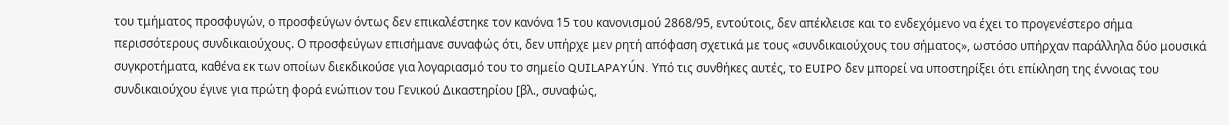του τμήματος προσφυγών, ο προσφεύγων όντως δεν επικαλέστηκε τον κανόνα 15 του κανονισμού 2868/95, εντούτοις, δεν απέκλεισε και το ενδεχόμενο να έχει το προγενέστερο σήμα περισσότερους συνδικαιούχους. Ο προσφεύγων επισήμανε συναφώς ότι, δεν υπήρχε μεν ρητή απόφαση σχετικά με τους «συνδικαιούχους του σήματος», ωστόσο υπήρχαν παράλληλα δύο μουσικά συγκροτήματα, καθένα εκ των οποίων διεκδικούσε για λογαριασμό του το σημείο QUILAPAYÚN. Υπό τις συνθήκες αυτές, το EUIPO δεν μπορεί να υποστηρίξει ότι επίκληση της έννοιας του συνδικαιούχου έγινε για πρώτη φορά ενώπιον του Γενικού Δικαστηρίου [βλ., συναφώς,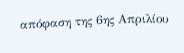απόφαση της 6ης Απριλίου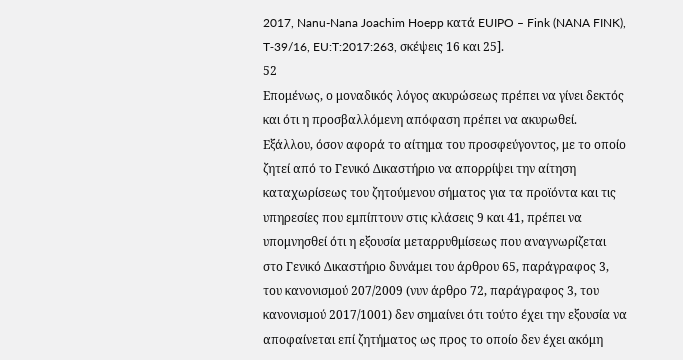2017, Nanu-Nana Joachim Hoepp κατά EUIPO – Fink (NANA FINK), T‑39/16, EU:T:2017:263, σκέψεις 16 και 25].
52
Επομένως, ο μοναδικός λόγος ακυρώσεως πρέπει να γίνει δεκτός και ότι η προσβαλλόμενη απόφαση πρέπει να ακυρωθεί. Εξάλλου, όσον αφορά το αίτημα του προσφεύγοντος, με το οποίο ζητεί από το Γενικό Δικαστήριο να απορρίψει την αίτηση καταχωρίσεως του ζητούμενου σήματος για τα προϊόντα και τις υπηρεσίες που εμπίπτουν στις κλάσεις 9 και 41, πρέπει να υπομνησθεί ότι η εξουσία μεταρρυθμίσεως που αναγνωρίζεται στο Γενικό Δικαστήριο δυνάμει του άρθρου 65, παράγραφος 3, του κανονισμού 207/2009 (νυν άρθρο 72, παράγραφος 3, του κανονισμού 2017/1001) δεν σημαίνει ότι τούτο έχει την εξουσία να αποφαίνεται επί ζητήματος ως προς το οποίο δεν έχει ακόμη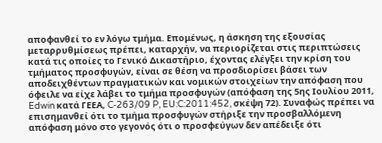αποφανθεί το εν λόγω τμήμα. Επομένως, η άσκηση της εξουσίας μεταρρυθμίσεως πρέπει, καταρχήν, να περιορίζεται στις περιπτώσεις κατά τις οποίες το Γενικό Δικαστήριο, έχοντας ελέγξει την κρίση του τμήματος προσφυγών, είναι σε θέση να προσδιορίσει βάσει των αποδειχθέντων πραγματικών και νομικών στοιχείων την απόφαση που όφειλε να είχε λάβει το τμήμα προσφυγών (απόφαση της 5ης Ιουλίου 2011, Edwin κατά ΓΕΕΑ, C‑263/09 P, EU:C:2011:452, σκέψη 72). Συναφώς πρέπει να επισημανθεί ότι το τμήμα προσφυγών στήριξε την προσβαλλόμενη απόφαση μόνο στο γεγονός ότι ο προσφεύγων δεν απέδειξε ότι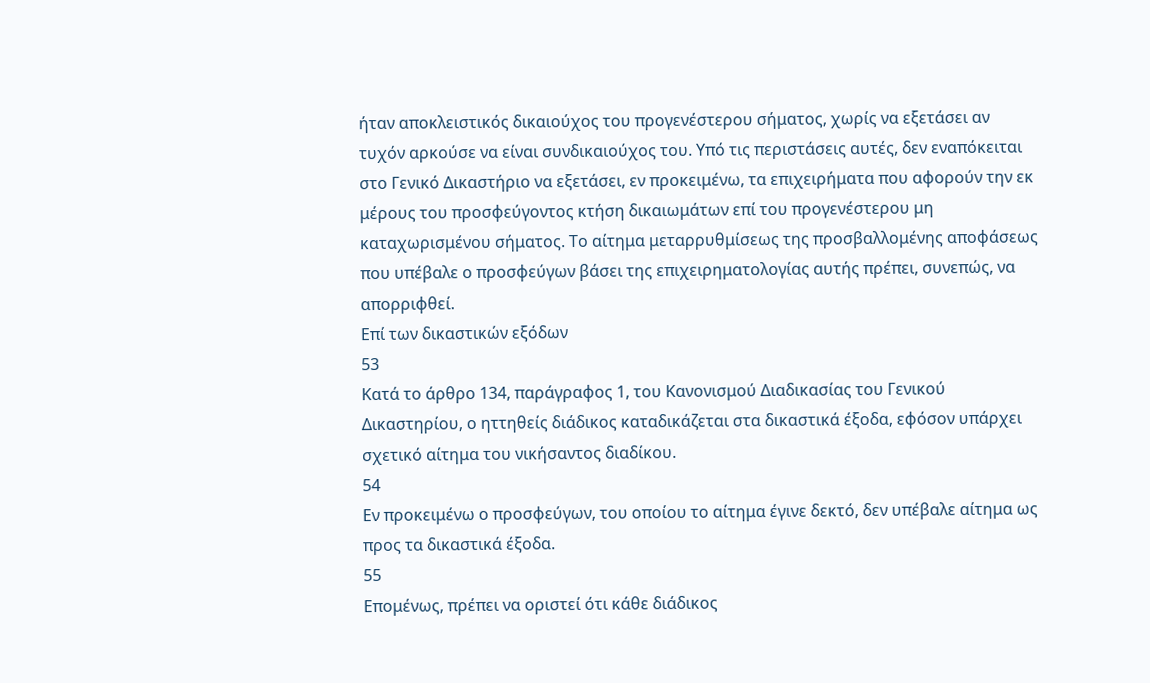ήταν αποκλειστικός δικαιούχος του προγενέστερου σήματος, χωρίς να εξετάσει αν τυχόν αρκούσε να είναι συνδικαιούχος του. Υπό τις περιστάσεις αυτές, δεν εναπόκειται στο Γενικό Δικαστήριο να εξετάσει, εν προκειμένω, τα επιχειρήματα που αφορούν την εκ μέρους του προσφεύγοντος κτήση δικαιωμάτων επί του προγενέστερου μη καταχωρισμένου σήματος. Το αίτημα μεταρρυθμίσεως της προσβαλλομένης αποφάσεως που υπέβαλε ο προσφεύγων βάσει της επιχειρηματολογίας αυτής πρέπει, συνεπώς, να απορριφθεί.
Επί των δικαστικών εξόδων
53
Κατά το άρθρο 134, παράγραφος 1, του Κανονισμού Διαδικασίας του Γενικού Δικαστηρίου, ο ηττηθείς διάδικος καταδικάζεται στα δικαστικά έξοδα, εφόσον υπάρχει σχετικό αίτημα του νικήσαντος διαδίκου.
54
Εν προκειμένω ο προσφεύγων, του οποίου το αίτημα έγινε δεκτό, δεν υπέβαλε αίτημα ως προς τα δικαστικά έξοδα.
55
Επομένως, πρέπει να οριστεί ότι κάθε διάδικος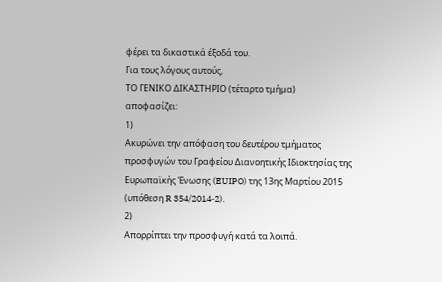φέρει τα δικαστικά έξοδά του.
Για τους λόγους αυτούς,
ΤΟ ΓΕΝΙΚΟ ΔΙΚΑΣΤΗΡΙΟ (τέταρτο τμήμα)
αποφασίζει:
1)
Ακυρώνει την απόφαση του δευτέρου τμήματος προσφυγών του Γραφείου Διανοητικής Ιδιοκτησίας της Ευρωπαϊκής Ένωσης (EUIPO) της 13ης Μαρτίου 2015 (υπόθεση R 354/2014‑2).
2)
Απορρίπτει την προσφυγή κατά τα λοιπά.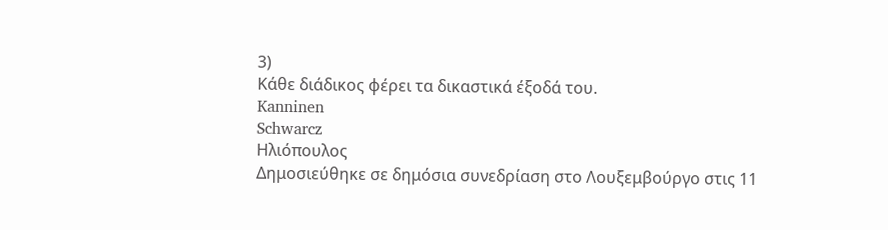3)
Κάθε διάδικος φέρει τα δικαστικά έξοδά του.
Kanninen
Schwarcz
Ηλιόπουλος
Δημοσιεύθηκε σε δημόσια συνεδρίαση στο Λουξεμβούργο στις 11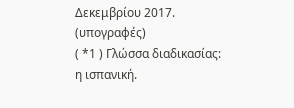Δεκεμβρίου 2017.
(υπογραφές)
( *1 ) Γλώσσα διαδικασίας: η ισπανική.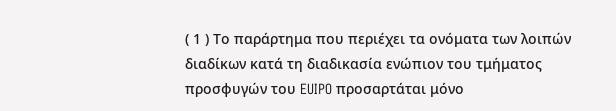( 1 ) Το παράρτημα που περιέχει τα ονόματα των λοιπών διαδίκων κατά τη διαδικασία ενώπιον του τμήματος προσφυγών του EUIPO προσαρτάται μόνο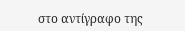στο αντίγραφο της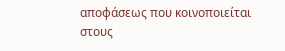αποφάσεως που κοινοποιείται στους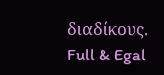διαδίκους.
Full & Egal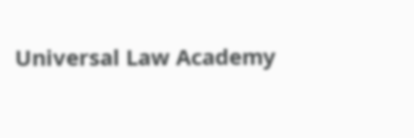Universal Law Academy